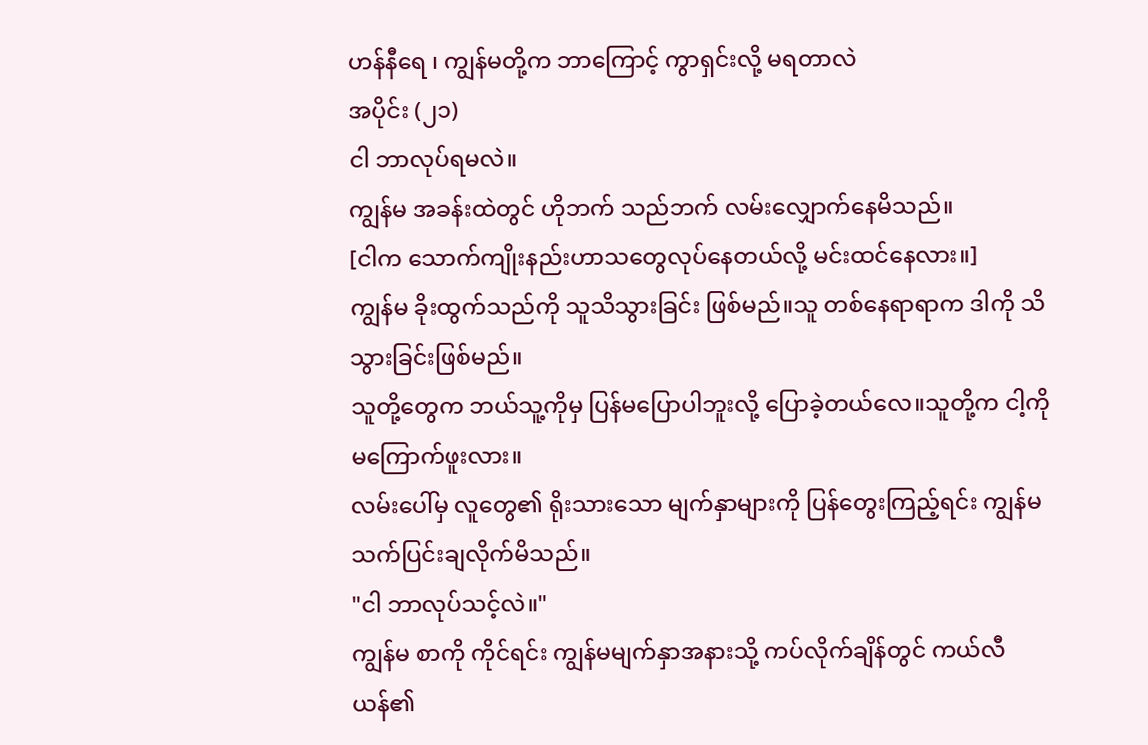ဟန်နီရေ ၊ ကျွန်မတို့က ဘာကြောင့် ကွာရှင်းလို့ မရတာလဲ
အပိုင်း (၂၁)
ငါ ဘာလုပ်ရမလဲ။
ကျွန်မ အခန်းထဲတွင် ဟိုဘက် သည်ဘက် လမ်းလျှောက်နေမိသည်။
[ငါက သောက်ကျိုးနည်းဟာသတွေလုပ်နေတယ်လို့ မင်းထင်နေလား။]
ကျွန်မ ခိုးထွက်သည်ကို သူသိသွားခြင်း ဖြစ်မည်။သူ တစ်နေရာရာက ဒါကို သိသွားခြင်းဖြစ်မည်။
သူတို့တွေက ဘယ်သူ့ကိုမှ ပြန်မပြောပါဘူးလို့ ပြောခဲ့တယ်လေ။သူတို့က ငါ့ကို မကြောက်ဖူးလား။
လမ်းပေါ်မှ လူတွေ၏ ရိုးသားသော မျက်နှာများကို ပြန်တွေးကြည့်ရင်း ကျွန်မ သက်ပြင်းချလိုက်မိသည်။
"ငါ ဘာလုပ်သင့်လဲ။"
ကျွန်မ စာကို ကိုင်ရင်း ကျွန်မမျက်နှာအနားသို့ ကပ်လိုက်ချိန်တွင် ကယ်လီယန်၏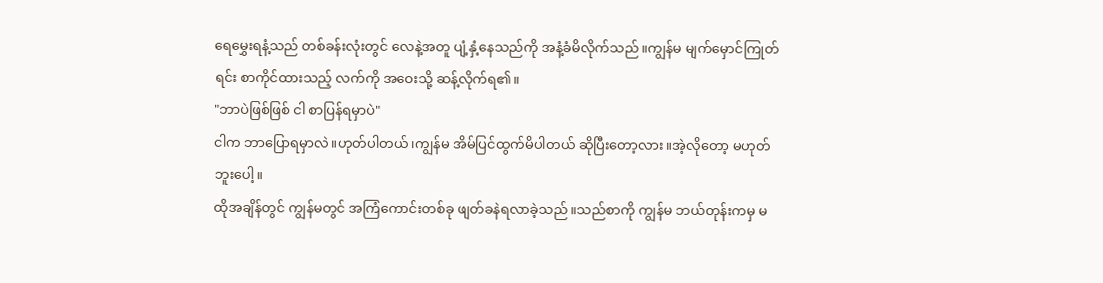ရေမွှေးရနံ့သည် တစ်ခန်းလုံးတွင် လေနဲ့အတူ ပျံ့နှံ့နေသည်ကို အနံ့ခံမိလိုက်သည်။ကျွန်မ မျက်မှောင်ကြုတ်ရင်း စာကိုင်ထားသည့် လက်ကို အဝေးသို့ ဆန့်လိုက်ရ၏။
"ဘာပဲဖြစ်ဖြစ် ငါ စာပြန်ရမှာပဲ"
ငါက ဘာပြောရမှာလဲ။ဟုတ်ပါတယ်၊ကျွန်မ အိမ်ပြင်ထွက်မိပါတယ် ဆိုပြီးတော့လား။အဲ့လိုတော့ မဟုတ်ဘူးပေါ့။
ထိုအချိန်တွင် ကျွန်မတွင် အကြံကောင်းတစ်ခု ဖျတ်ခနဲရလာခဲ့သည်။သည်စာကို ကျွန်မ ဘယ်တုန်းကမှ မ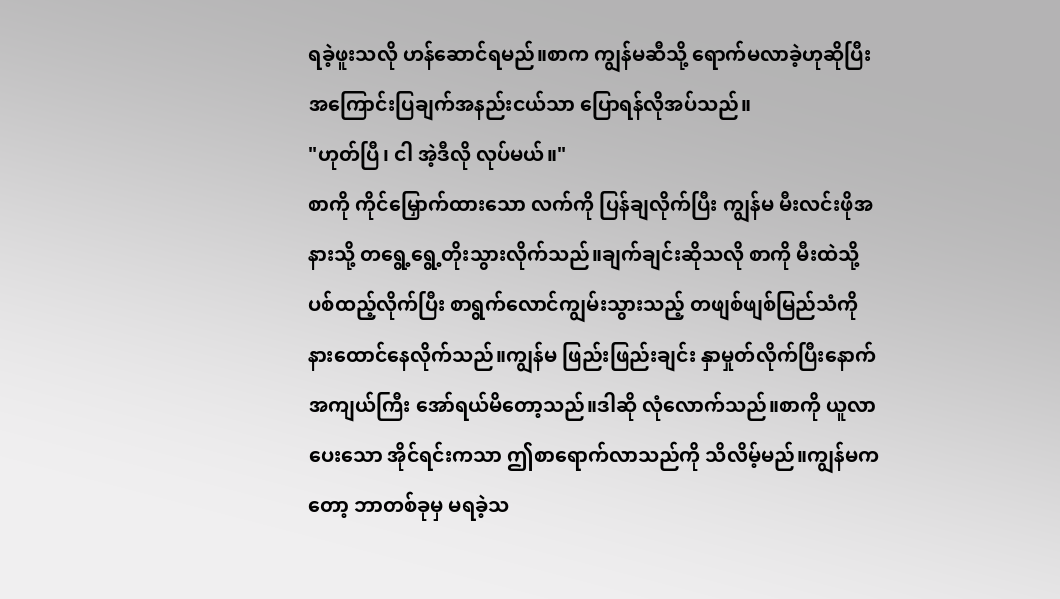ရခဲ့ဖူးသလို ဟန်ဆောင်ရမည်။စာက ကျွန်မဆီသို့ ရောက်မလာခဲ့ဟုဆိုပြီး အကြောင်းပြချက်အနည်းငယ်သာ ပြောရန်လိုအပ်သည်။
"ဟုတ်ပြီ၊ ငါ အဲ့ဒီလို လုပ်မယ်။"
စာကို ကိုင်မြှောက်ထားသော လက်ကို ပြန်ချလိုက်ပြီး ကျွန်မ မီးလင်းဖိုအနားသို့ တရွေ့ရွေ့တိုးသွားလိုက်သည်။ချက်ချင်းဆိုသလို စာကို မီးထဲသို့ ပစ်ထည့်လိုက်ပြီး စာရွက်လောင်ကျွမ်းသွားသည့် တဖျစ်ဖျစ်မြည်သံကို နားထောင်နေလိုက်သည်။ကျွန်မ ဖြည်းဖြည်းချင်း နှာမှုတ်လိုက်ပြီးနောက် အကျယ်ကြီး အော်ရယ်မိတော့သည်။ဒါဆို လုံလောက်သည်။စာကို ယူလာပေးသော အိုင်ရင်းကသာ ဤစာရောက်လာသည်ကို သိလိမ့်မည်။ကျွန်မကတော့ ဘာတစ်ခုမှ မရခဲ့သ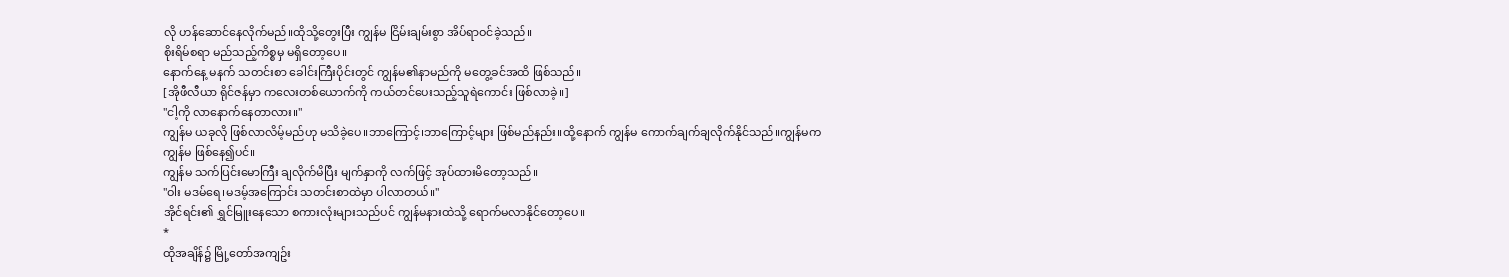လို ဟန်ဆောင်နေလိုက်မည်။ထိုသို့တွေးပြီး ကျွန်မ ငြိမ်းချမ်းစွာ အိပ်ရာဝင်ခဲ့သည်။
စိုးရိမ်စရာ မည်သည့်ကိစ္စမှ မရှိတော့ပေ။
နောက်နေ့ မနက် သတင်းစာ ခေါင်းကြီးပိုင်းတွင် ကျွန်မ၏နာမည်ကို မတွေ့ခင်အထိ ဖြစ်သည်။
[အိုဖီလီယာ ရိုင်ဇန်မှာ ကလေးတစ်ယောက်ကို ကယ်တင်ပေးသည့်သူရဲကောင်း ဖြစ်လာခဲ့။]
"ငါ့ကို လာနောက်နေတာလား။"
ကျွန်မ ယခုလို ဖြစ်လာလိမ့်မည်ဟု မသိခဲ့ပေ။ဘာကြောင့်၊ဘာကြောင့်များ ဖြစ်မည်နည်း။ထို့နောက် ကျွန်မ ကောက်ချက်ချလိုက်နိုင်သည်။ကျွန်မက ကျွန်မ ဖြစ်နေ၍ပင်။
ကျွန်မ သက်ပြင်းမောကြီး ချလိုက်မိပြီး မျက်နှာကို လက်ဖြင့် အုပ်ထားမိတော့သည်။
"ဝါး မဒမ်ရေ၊မဒမ့်အကြောင်း သတင်းစာထဲမှာ ပါလာတယ်။"
အိုင်ရင်း၏ ရွှင်မြူးနေသော စကားလုံးများသည်ပင် ကျွန်မနားထဲသို့ ရောက်မလာနိုင်တော့ပေ။
*
ထိုအချိန်၌ မြို့တော်အကျဥ်း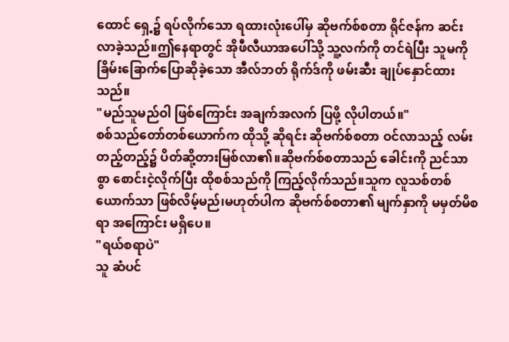ထောင် ရှေ့၌ ရပ်လိုက်သော ရထားလုံးပေါ်မှ ဆိုဗက်စ်စတာ ရိုင်ဇန်က ဆင်းလာခဲ့သည်။ဤနေရာတွင် အိုဖီလီယာအပေါ်သို့ သူ့လက်ကို တင်ရဲပြီး သူမကို ခြိမ်းခြောက်ပြောဆိုခဲ့သော အီလ်ဘတ် ရိုက်ဒ်ကို ဖမ်းဆီး ချုပ်နှောင်ထားသည်။
"မည်သူမည်ဝါ ဖြစ်ကြောင်း အချက်အလက် ပြဖို့ လိုပါတယ်။"
စစ်သည်တော်တစ်ယောက်က ထိုသို့ ဆိုရင်း ဆိုဗက်စ်စတာ ဝင်လာသည့် လမ်းတည့်တည့်၌ ပိတ်ဆို့တားမြစ်လာ၏။ဆိုဗက်စ်စတာသည် ခေါင်းကို ညင်သာစွာ စောင်းငဲ့လိုက်ပြီး ထိုစစ်သည်ကို ကြည့်လိုက်သည်။သူက လူသစ်တစ်ယောက်သာ ဖြစ်လိမ့်မည်၊မဟုတ်ပါက ဆိုဗက်စ်စတာ၏ မျက်နှာကို မမှတ်မိစရာ အကြောင်း မရှိပေ။
"ရယ်စရာပဲ"
သူ ဆံပင်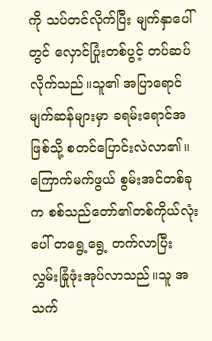ကို သပ်တင်လိုက်ပြီး မျက်နှာပေါ်တွင် လှောင်ပြုံးတစ်ပွင့် တပ်ဆပ်လိုက်သည်။သူ၏ အပြာရောင်မျက်ဆန်များမှာ ခရမ်းရောင်အဖြစ်သို့ စတင်ပြောင်းလဲလာ၏။
ကြောက်မက်ဖွယ် စွမ်းအင်တစ်ခုက စစ်သည်တော်၏တစ်ကိုယ်လုံးပေါ် တရွေ့ရွေ့ တက်လာပြီး လွှမ်းခြုံဖုံးအုပ်လာသည်။သူ အသက်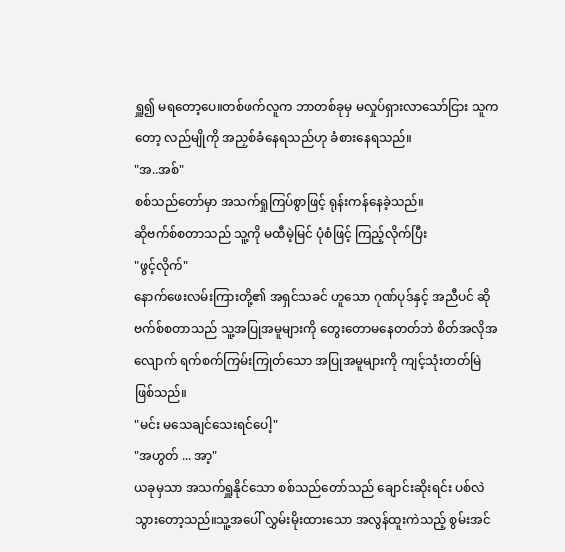ရှူ၍ မရတော့ပေ။တစ်ဖက်လူက ဘာတစ်ခုမှ မလှုပ်ရှားလာသော်ငြား သူကတော့ လည်မျိုကို အညှစ်ခံနေရသည်ဟု ခံစားနေရသည်။
"အ..အစ်"
စစ်သည်တော်မှာ အသက်ရှုကြပ်စွာဖြင့် ရုန်းကန်နေခဲ့သည်။
ဆိုဗက်စ်စတာသည် သူ့ကို မထီမဲ့မြင် ပုံစံဖြင့် ကြည့်လိုက်ပြီး
"ဖွင့်လိုက်"
နောက်ဖေးလမ်းကြားတို့၏ အရှင်သခင် ဟူသော ဂုဏ်ပုဒ်နှင့် အညီပင် ဆိုဗက်စ်စတာသည် သူ့အပြုအမူများကို တွေးတောမနေတတ်ဘဲ စိတ်အလိုအလျောက် ရက်စက်ကြမ်းကြုတ်သော အပြုအမူများကို ကျင့်သုံးတတ်မြဲ ဖြစ်သည်။
"မင်း မသေချင်သေးရင်ပေါ့"
"အဟွတ် ... အာ့"
ယခုမှသာ အသက်ရှူနိုင်သော စစ်သည်တော်သည် ချောင်းဆိုးရင်း ပစ်လဲသွားတော့သည်။သူ့အပေါ် လွှမ်းမိုးထားသော အလွန်ထူးကဲသည့် စွမ်းအင်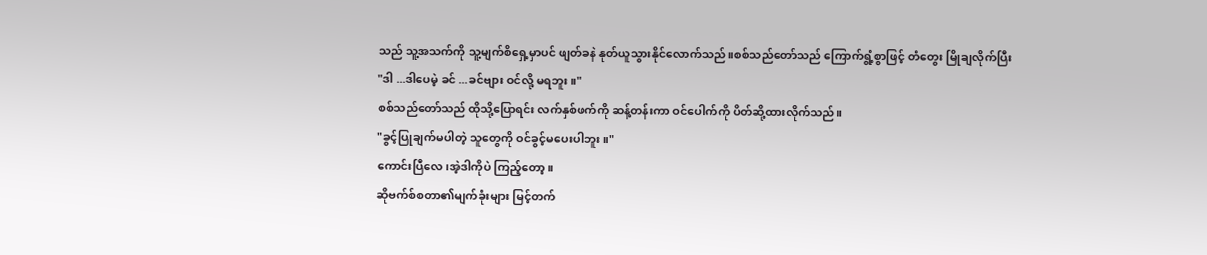သည် သူ့အသက်ကို သူ့မျက်စိရှေ့မှာပင် ဖျတ်ခနဲ နုတ်ယူသွားနိုင်လောက်သည်။စစ်သည်တော်သည် ကြောက်ရွံ့စွာဖြင့် တံတွေး မြိုချလိုက်ပြီး
"ဒါ ...ဒါပေမဲ့ ခင် ...ခင်ဗျား ဝင်လို့ မရဘူး။"
စစ်သည်တော်သည် ထိုသို့ပြောရင်း လက်နှစ်ဖက်ကို ဆန့်တန်းကာ ဝင်ပေါက်ကို ပိတ်ဆို့ထားလိုက်သည်။
"ခွင့်ပြုချက်မပါတဲ့ သူတွေကို ဝင်ခွင့်မပေးပါဘူး။"
ကောင်းပြီလေ၊အဲ့ဒါကိုပဲ ကြည့်တော့။
ဆိုဗက်စ်စတာ၏မျက်ခုံးများ မြင့်တက်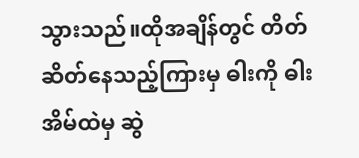သွားသည်။ထိုအချိန်တွင် တိတ်ဆိတ်နေသည့်ကြားမှ ဓါးကို ဓါးအိမ်ထဲမှ ဆွဲ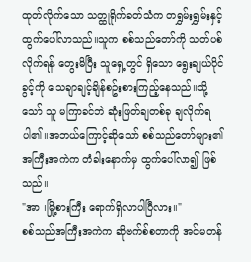ထုတ်လိုက်သော သတ္ထုရိုက်ခတ်သံက တရွှမ်းရွှမ်းနှင့် ထွက်ပေါ်လာသည်။သူက စစ်သည်တော်ကို သတ်ပစ်လိုက်ရန် တွေးမိပြီး သူရှေ့တွင် ရှိသော ရွေးချယ်ပိုင်ခွင့်ကို သေချာချင့်ချိန်စဥ်းစားကြည့်နေသည်။သို့သော် သူ မကြာခင်ဘဲ ဆုံးဖြတ်ချတစ်ခု ချလိုက်ရပါ၏။အဘယ်ကြောင့်ဆိုသော် စစ်သည်တော်များ၏ အကြီးအကဲက တံခါးနောက်မှ ထွက်ပေါ်လာ၍ ဖြစ်သည်။
"အာ ၊မြို့စားကြီး ရောက်ရှိလာပါပြီလား။"
စစ်သည်အကြီးအကဲက ဆိုဗက်စ်စတာကို အင်မတန်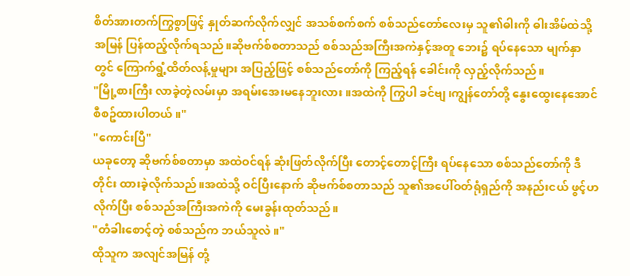စိတ်အားတက်ကြွစွာဖြင့် နှုတ်ဆက်လိုက်လျှင် အသစ်စက်စက် စစ်သည်တော်လေးမှ သူ၏ဓါးကို ဓါးအိမ်ထဲသို့ အမြန် ပြန်ထည့်လိုက်ရသည်။ဆိုဗက်စ်စတာသည် စစ်သည်အကြီးအကဲနှင့်အတူ ဘေး၌ ရပ်နေသော မျက်နှာတွင် ကြောက်ရွံ့ထိတ်လန့်မှုများ အပြည့်ဖြင့် စစ်သည်တော်ကို ကြည့်ရန် ခေါင်းကို လှည့်လိုက်သည်။
"မြို့စားကြီး လာခဲ့တဲ့လမ်းမှာ အရမ်းအေးမနေဘူးလား။အထဲကို ကြွပါ ခင်ဗျ၊ကျွန်တော်တို့ နွေးထွေးနေအောင် စီစဥ်ထားပါတယ်။"
"ကောင်းပြီ"
ယခုတော့ ဆိုဗက်စ်စတာမှာ အထဲဝင်ရန် ဆုံးဖြတ်လိုက်ပြီး တောင့်တောင့်ကြီး ရပ်နေသော စစ်သည်တော်ကို ဒီတိုင်း ထားခဲ့လိုက်သည်။အထဲသို့ ဝင်ပြီးနောက် ဆိုဗက်စ်စတာသည် သူ၏အပေါ်ဝတ်ရုံရှည်ကို အနည်းငယ် ဖွင့်ဟလိုက်ပြီး စစ်သည်အကြီးအကဲကို မေးခွန်းထုတ်သည်။
"တံခါးစောင့်တဲ့ စစ်သည်က ဘယ်သူလဲ။"
ထိုသူက အလျင်အမြန် တုံ့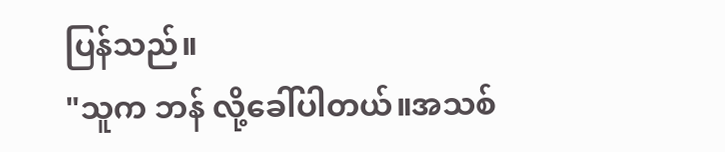ပြန်သည်။
"သူက ဘန် လို့ခေါ်ပါတယ်။အသစ်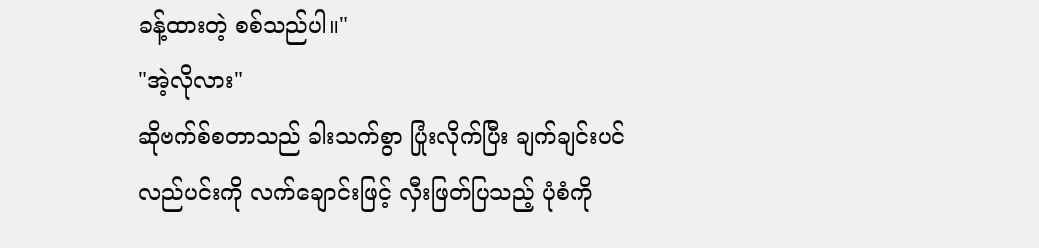ခန့်ထားတဲ့ စစ်သည်ပါ။"
"အဲ့လိုလား"
ဆိုဗက်စ်စတာသည် ခါးသက်စွာ ပြုံးလိုက်ပြီး ချက်ချင်းပင် လည်ပင်းကို လက်ချောင်းဖြင့် လှီးဖြတ်ပြသည့် ပုံစံကို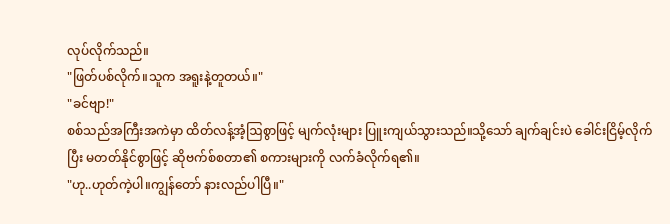လုပ်လိုက်သည်။
"ဖြတ်ပစ်လိုက်။သူက အရူးနဲ့တူတယ်။"
"ခင်ဗျာ!"
စစ်သည်အကြီးအကဲမှာ ထိတ်လန့်အံ့ဩစွာဖြင့် မျက်လုံးများ ပြူးကျယ်သွားသည်။သို့သော် ချက်ချင်းပဲ ခေါင်းငြိမ့်လိုက်ပြီး မတတ်နိုင်စွာဖြင့် ဆိုဗက်စ်စတာ၏ စကားများကို လက်ခံလိုက်ရ၏။
"ဟု..ဟုတ်ကဲ့ပါ။ကျွန်တော် နားလည်ပါပြီ။"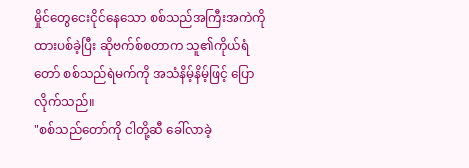မှိုင်တွေငေးငိုင်နေသော စစ်သည်အကြီးအကဲကို ထားပစ်ခဲ့ပြီး ဆိုဗက်စ်စတာက သူ၏ကိုယ်ရံတော် စစ်သည်ရဲမက်ကို အသံနိမ့်နိမ့်ဖြင့် ပြောလိုက်သည်။
"စစ်သည်တော်ကို ငါတို့ဆီ ခေါ်လာခဲ့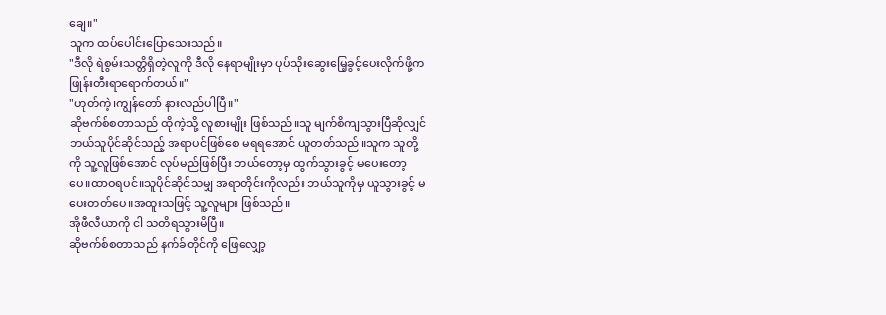ချေ။"
သူက ထပ်ပေါင်းပြောသေးသည်။
"ဒီလို ရဲစွမ်းသတ္တိရှိတဲ့လူကို ဒီလို နေရာမျိုးမှာ ပုပ်သိုးဆွေးမြေ့ခွင့်ပေးလိုက်ဖို့က ဖြုန်းတီးရာရောက်တယ်။"
"ဟုတ်ကဲ့၊ကျွန်တော် နားလည်ပါပြီ။"
ဆိုဗက်စ်စတာသည် ထိုကဲ့သို့ လူစားမျိုး ဖြစ်သည်။သူ မျက်စိကျသွားပြီဆိုလျှင် ဘယ်သူပိုင်ဆိုင်သည့် အရာပင်ဖြစ်စေ မရရအောင် ယူတတ်သည်။သူက သူတို့ကို သူ့လူဖြစ်အောင် လုပ်မည်ဖြစ်ပြီး ဘယ်တော့မှ ထွက်သွားခွင့် မပေးတော့ပေ။ထာဝရပင်။သူပိုင်ဆိုင်သမျှ အရာတိုင်းကိုလည်း ဘယ်သူကိုမှ ယူသွားခွင့် မပေးတတ်ပေ။အထူးသဖြင့် သူ့လူများ ဖြစ်သည်။
အိုဖီလီယာကို ငါ သတိရသွားမိပြီ။
ဆိုဗက်စ်စတာသည် နက်ခ်တိုင်ကို ဖြေလျှော့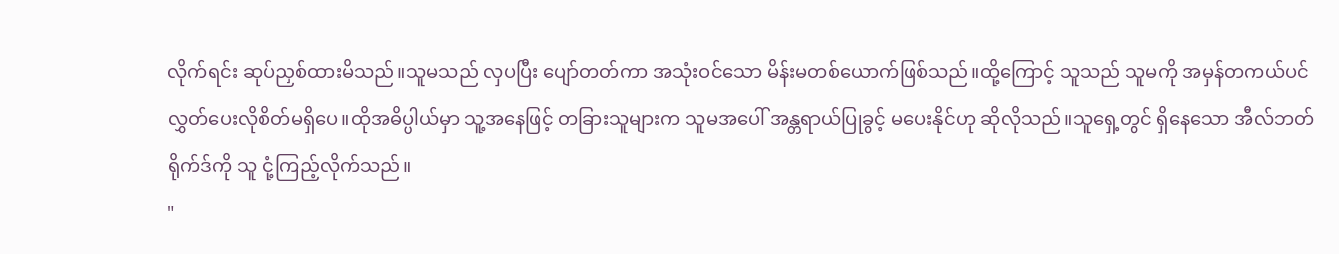လိုက်ရင်း ဆုပ်ညှစ်ထားမိသည်။သူမသည် လှပပြီး ပျော်တတ်ကာ အသုံးဝင်သော မိန်းမတစ်ယောက်ဖြစ်သည်။ထို့ကြောင့် သူသည် သူမကို အမှန်တကယ်ပင် လွှတ်ပေးလိုစိတ်မရှိပေ။ထိုအဓိပ္ပါယ်မှာ သူ့အနေဖြင့် တခြားသူများက သူမအပေါ် အန္တရာယ်ပြုခွင့် မပေးနိုင်ဟု ဆိုလိုသည်။သူရှေ့တွင် ရှိနေသော အီလ်ဘတ် ရိုက်ဒ်ကို သူ ငုံ့ကြည့်လိုက်သည်။
"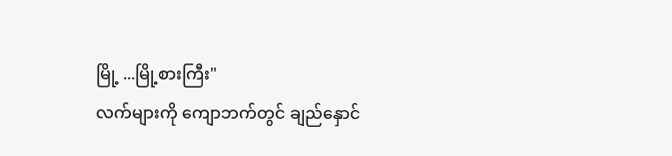မြို့ ...မြို့စားကြီး"
လက်များကို ကျောဘက်တွင် ချည်နှောင်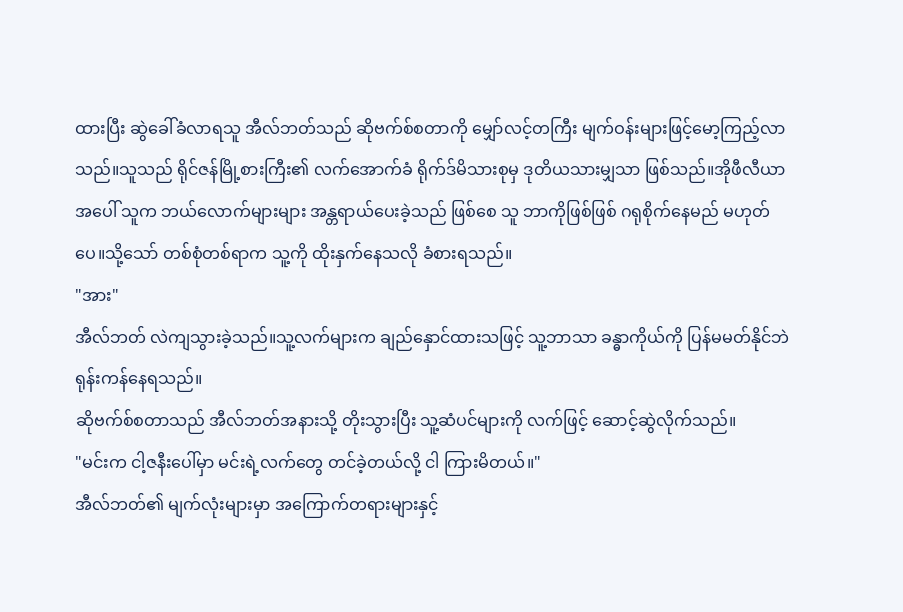ထားပြီး ဆွဲခေါ်ခံလာရသူ အီလ်ဘတ်သည် ဆိုဗက်စ်စတာကို မျှော်လင့်တကြီး မျက်ဝန်းများဖြင့်မော့ကြည့်လာသည်။သူသည် ရိုင်ဇန်မြို့စားကြီး၏ လက်အောက်ခံ ရိုက်ဒ်မိသားစုမှ ဒုတိယသားမျှသာ ဖြစ်သည်။အိုဖီလီယာအပေါ် သူက ဘယ်လောက်များများ အန္တရာယ်ပေးခဲ့သည် ဖြစ်စေ သူ ဘာကိုဖြစ်ဖြစ် ဂရုစိုက်နေမည် မဟုတ်ပေ။သို့သော် တစ်စုံတစ်ရာက သူ့ကို ထိုးနှက်နေသလို ခံစားရသည်။
"အား"
အီလ်ဘတ် လဲကျသွားခဲ့သည်။သူ့လက်များက ချည်နှောင်ထားသဖြင့် သူ့ဘာသာ ခန္ဓာကိုယ်ကို ပြန်မမတ်နိုင်ဘဲ ရုန်းကန်နေရသည်။
ဆိုဗက်စ်စတာသည် အီလ်ဘတ်အနားသို့ တိုးသွားပြီး သူ့ဆံပင်များကို လက်ဖြင့် ဆောင့်ဆွဲလိုက်သည်။
"မင်းက ငါ့ဇနီးပေါ်မှာ မင်းရဲ့လက်တွေ တင်ခဲ့တယ်လို့ ငါ ကြားမိတယ်။"
အီလ်ဘတ်၏ မျက်လုံးများမှာ အကြောက်တရားများနှင့်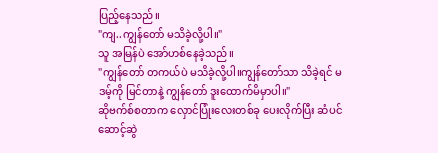ပြည့်နေသည်။
"ကျ..ကျွန်တော် မသိခဲ့လို့ပါ။"
သူ အမြန်ပဲ အော်ဟစ်နေခဲ့သည်။
"ကျွန်တော် တကယ်ပဲ မသိခဲ့လို့ပါ။ကျွန်တော်သာ သိခဲ့ရင် မဒမ့်ကို မြင်တာနဲ့ ကျွန်တော် ဒူးထောက်မိမှာပါ။"
ဆိုဗက်စ်စတာက လှောင်ပြုံးလေးတစ်ခု ပေးလိုက်ပြီး ဆံပင်ဆောင့်ဆွဲ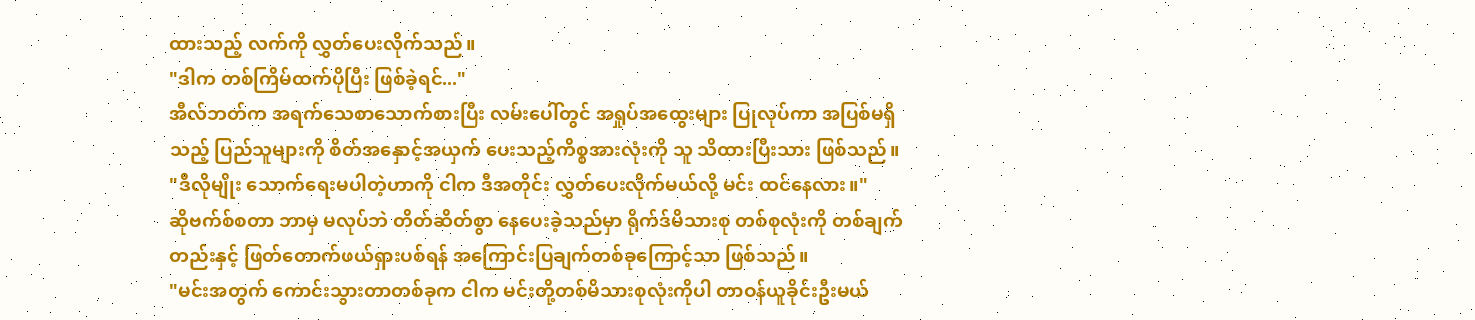ထားသည့် လက်ကို လွှတ်ပေးလိုက်သည်။
"ဒါက တစ်ကြိမ်ထက်ပိုပြီး ဖြစ်ခဲ့ရင်..."
အီလ်ဘတ်က အရက်သေစာသောက်စားပြီး လမ်းပေါ်တွင် အရှုပ်အထွေးများ ပြုလုပ်ကာ အပြစ်မရှိသည့် ပြည်သူများကို စိတ်အနှောင့်အယှက် ပေးသည့်ကိစ္စအားလုံးကို သူ သိထားပြီးသား ဖြစ်သည်။
"ဒီလိုမျိုး သောက်ရေးမပါတဲ့ဟာကို ငါက ဒီအတိုင်း လွှတ်ပေးလိုက်မယ်လို့ မင်း ထင်နေလား။"
ဆိုဗက်စ်စတာ ဘာမှ မလုပ်ဘဲ တိတ်ဆိတ်စွာ နေပေးခဲ့သည်မှာ ရိုက်ဒ်မိသားစု တစ်စုလုံးကို တစ်ချက်တည်းနှင့် ဖြတ်တောက်ဖယ်ရှားပစ်ရန် အကြောင်းပြချက်တစ်ခုကြောင့်သာ ဖြစ်သည်။
"မင်းအတွက် ကောင်းသွားတာတစ်ခုက ငါက မင်းတို့တစ်မိသားစုလုံးကိုပါ တာဝန်ယူခိုင်းဦးမယ်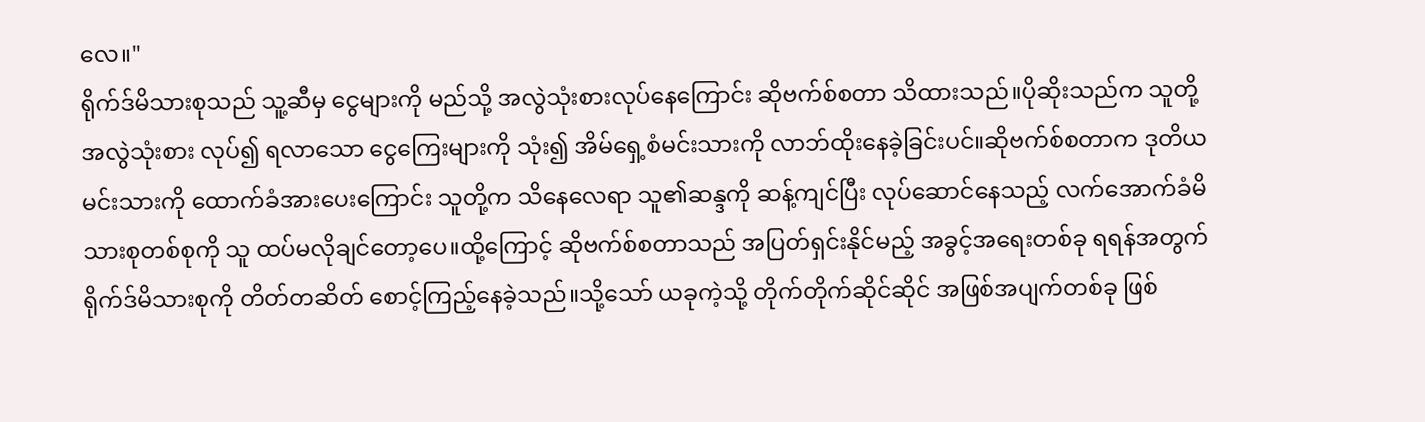လေ။"
ရိုက်ဒ်မိသားစုသည် သူ့ဆီမှ ငွေများကို မည်သို့ အလွဲသုံးစားလုပ်နေကြောင်း ဆိုဗက်စ်စတာ သိထားသည်။ပိုဆိုးသည်က သူတို့ အလွဲသုံးစား လုပ်၍ ရလာသော ငွေကြေးများကို သုံး၍ အိမ်ရှေ့စံမင်းသားကို လာဘ်ထိုးနေခဲ့ခြင်းပင်။ဆိုဗက်စ်စတာက ဒုတိယမင်းသားကို ထောက်ခံအားပေးကြောင်း သူတို့က သိနေလေရာ သူ၏ဆန္ဒကို ဆန့်ကျင်ပြီး လုပ်ဆောင်နေသည့် လက်အောက်ခံမိသားစုတစ်စုကို သူ ထပ်မလိုချင်တော့ပေ။ထို့ကြောင့် ဆိုဗက်စ်စတာသည် အပြတ်ရှင်းနိုင်မည့် အခွင့်အရေးတစ်ခု ရရန်အတွက် ရိုက်ဒ်မိသားစုကို တိတ်တဆိတ် စောင့်ကြည့်နေခဲ့သည်။သို့သော် ယခုကဲ့သို့ တိုက်တိုက်ဆိုင်ဆိုင် အဖြစ်အပျက်တစ်ခု ဖြစ်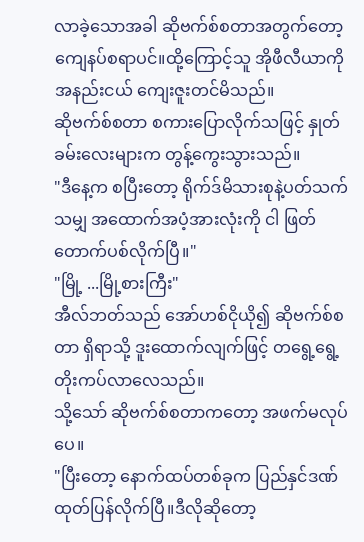လာခဲ့သောအခါ ဆိုဗက်စ်စတာအတွက်တော့ ကျေနပ်စရာပင်။ထို့ကြောင့်သူ အိုဖီလီယာကို အနည်းငယ် ကျေးဇူးတင်မိသည်။
ဆိုဗက်စ်စတာ စကားပြောလိုက်သဖြင့် နှုတ်ခမ်းလေးများက တွန့်ကွေးသွားသည်။
"ဒီနေ့က စပြီးတော့ ရိုက်ဒ်မိသားစုနဲ့ပတ်သက်သမျှ အထောက်အပံ့အားလုံးကို ငါ ဖြတ်တောက်ပစ်လိုက်ပြီ။"
"မြို့ ...မြို့စားကြီး"
အီလ်ဘတ်သည် အော်ဟစ်ငိုယို၍ ဆိုဗက်စ်စတာ ရှိရာသို့ ဒူးထောက်လျက်ဖြင့် တရွေ့ရွေ့ တိုးကပ်လာလေသည်။
သို့သော် ဆိုဗက်စ်စတာကတော့ အဖက်မလုပ်ပေ။
"ပြီးတော့ နောက်ထပ်တစ်ခုက ပြည်နှင်ဒဏ် ထုတ်ပြန်လိုက်ပြီ။ဒီလိုဆိုတော့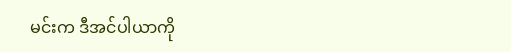မင်းက ဒီအင်ပါယာကို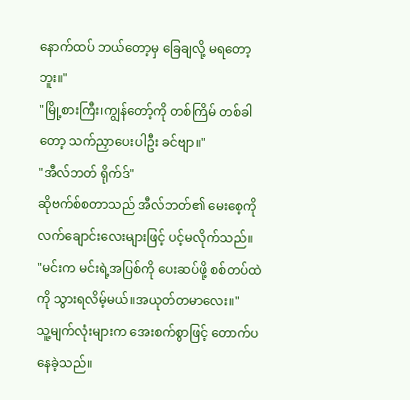နောက်ထပ် ဘယ်တော့မှ ခြေချလို့ မရတော့ဘူး။"
"မြို့စားကြီး၊ကျွန်တော့်ကို တစ်ကြိမ် တစ်ခါတော့ သက်ညှာပေးပါဦး ခင်ဗျာ။"
"အီလ်ဘတ် ရိုက်ဒ်"
ဆိုဗက်စ်စတာသည် အီလ်ဘတ်၏ မေးစေ့ကို လက်ချောင်းလေးများဖြင့် ပင့်မလိုက်သည်။
"မင်းက မင်းရဲ့အပြစ်ကို ပေးဆပ်ဖို့ စစ်တပ်ထဲကို သွားရလိမ့်မယ်။အယုတ်တမာလေး။"
သူ့မျက်လုံးများက အေးစက်စွာဖြင့် တောက်ပနေခဲ့သည်။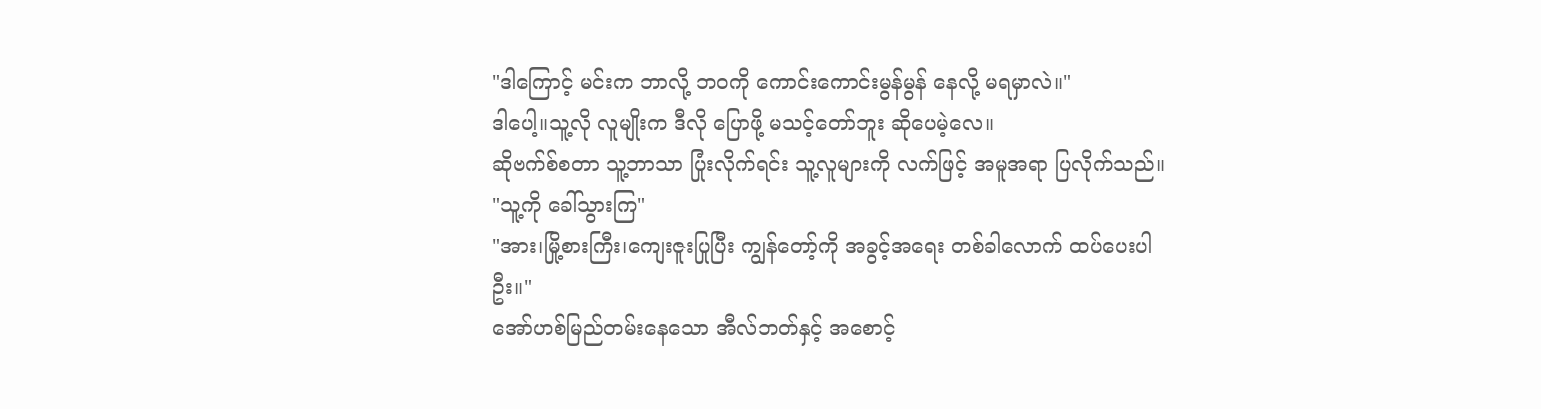"ဒါကြောင့် မင်းက ဘာလို့ ဘဝကို ကောင်းကောင်းမွန်မွန် နေလို့ မရမှာလဲ။"
ဒါပေါ့။သူ့လို လူမျိုးက ဒီလို ပြောဖို့ မသင့်တော်ဘူး ဆိုပေမဲ့လေ။
ဆိုဗက်စ်စတာ သူ့ဘာသာ ပြုံးလိုက်ရင်း သူ့လူများကို လက်ဖြင့် အမူအရာ ပြလိုက်သည်။
"သူ့ကို ခေါ်သွားကြ"
"အား၊မြို့စားကြီး၊ကျေးဇူးပြုပြီး ကျွန်တော့်ကို အခွင့်အရေး တစ်ခါလောက် ထပ်ပေးပါဦး။"
အော်ဟစ်မြည်တမ်းနေသော အီလ်ဘတ်နှင့် အစောင့်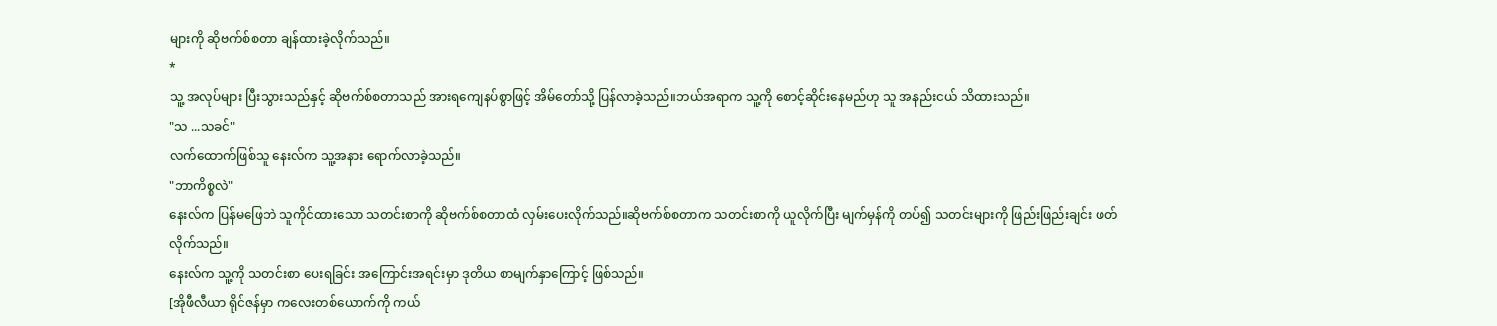များကို ဆိုဗက်စ်စတာ ချန်ထားခဲ့လိုက်သည်။
*
သူ့ အလုပ်များ ပြီးသွားသည်နှင့် ဆိုဗက်စ်စတာသည် အားရကျေနပ်စွာဖြင့် အိမ်တော်သို့ ပြန်လာခဲ့သည်။ဘယ်အရာက သူ့ကို စောင့်ဆိုင်းနေမည်ဟု သူ အနည်းငယ် သိထားသည်။
"သ ...သခင်"
လက်ထောက်ဖြစ်သူ နေးလ်က သူ့အနား ရောက်လာခဲ့သည်။
"ဘာကိစ္စလဲ"
နေးလ်က ပြန်မဖြေဘဲ သူကိုင်ထားသော သတင်းစာကို ဆိုဗက်စ်စတာထံ လှမ်းပေးလိုက်သည်။ဆိုဗက်စ်စတာက သတင်းစာကို ယူလိုက်ပြီး မျက်မှန်ကို တပ်၍ သတင်းများကို ဖြည်းဖြည်းချင်း ဖတ်လိုက်သည်။
နေးလ်က သူ့ကို သတင်းစာ ပေးရခြင်း အကြောင်းအရင်းမှာ ဒုတိယ စာမျက်နှာကြောင့် ဖြစ်သည်။
[အိုဖီလီယာ ရိုင်ဇန်မှာ ကလေးတစ်ယောက်ကို ကယ်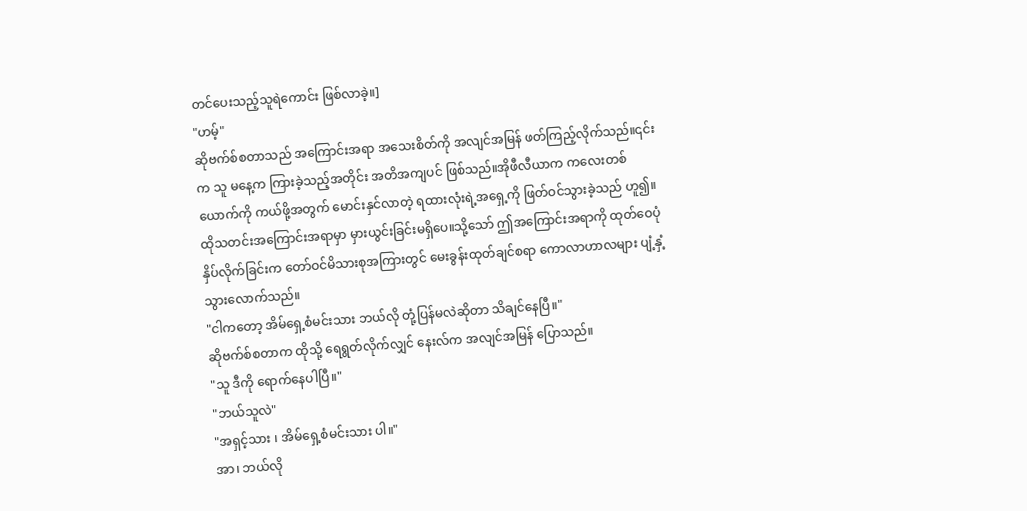တင်ပေးသည့်သူရဲကောင်း ဖြစ်လာခဲ့။]
"ဟမ့်"
ဆိုဗက်စ်စတာသည် အကြောင်းအရာ အသေးစိတ်ကို အလျင်အမြန် ဖတ်ကြည့်လိုက်သည်။၎င်းက သူ မနေ့က ကြားခဲ့သည့်အတိုင်း အတိအကျပင် ဖြစ်သည်။အိုဖီလီယာက ကလေးတစ်ယောက်ကို ကယ်ဖို့အတွက် မောင်းနှင်လာတဲ့ ရထားလုံးရဲ့အရှေ့ကို ဖြတ်ဝင်သွားခဲ့သည် ဟူ၍။ထိုသတင်းအကြောင်းအရာမှာ မှားယွင်းခြင်းမရှိပေ။သို့သော် ဤအကြောင်းအရာကို ထုတ်ဝေပုံနှိပ်လိုက်ခြင်းက တော်ဝင်မိသားစုအကြားတွင် မေးခွန်းထုတ်ချင်စရာ ကောလာဟာလများ ပျံ့နှံ့သွားလောက်သည်။
"ငါကတော့ အိမ်ရှေ့စံမင်းသား ဘယ်လို တုံ့ပြန်မလဲဆိုတာ သိချင်နေပြီ။"
ဆိုဗက်စ်စတာက ထိုသို့ ရေရွတ်လိုက်လျှင် နေးလ်က အလျင်အမြန် ပြောသည်။
"သူ ဒီကို ရောက်နေပါပြီ။"
"ဘယ်သူလဲ"
"အရှင့်သား ၊ အိမ်ရှေ့စံမင်းသား ပါ။"
အာ၊ ဘယ်လို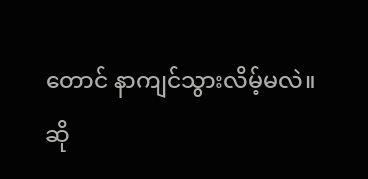တောင် နာကျင်သွားလိမ့်မလဲ။
ဆို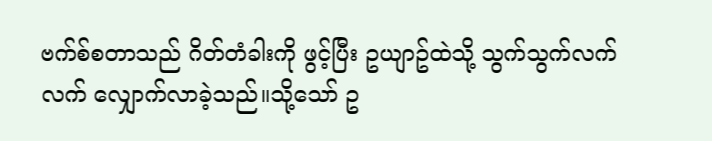ဗက်စ်စတာသည် ဂိတ်တံခါးကို ဖွင့်ပြီး ဥယျာဥ်ထဲသို့ သွက်သွက်လက်လက် လျှောက်လာခဲ့သည်။သို့သော် ဥ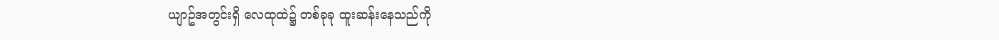ယျာဥ်အတွင်းရှိ လေထုထဲ၌ တစ်ခုခု ထူးဆန်းနေသည်ကို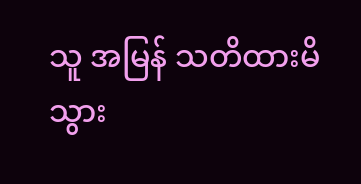သူ အမြန် သတိထားမိသွား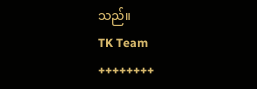သည်။
TK Team
++++++++